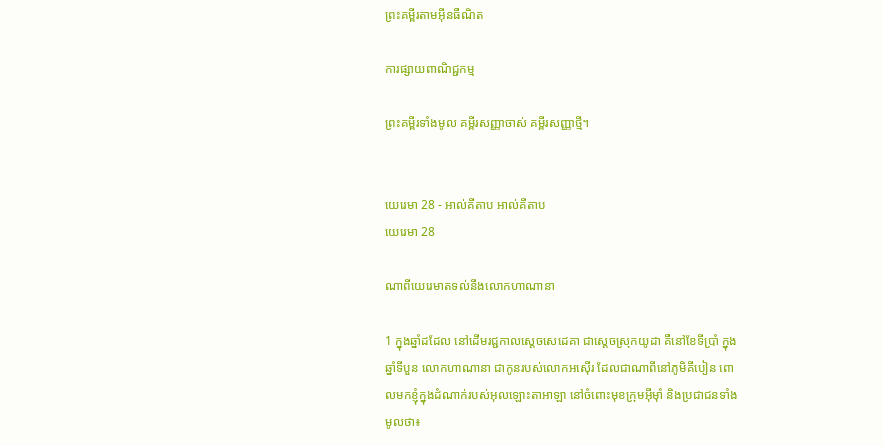ព្រះគម្ពីរតាមអ៊ីនធឺណិត

ការផ្សាយពាណិជ្ជកម្ម

ព្រះគម្ពីរទាំងមូល គម្ពីរសញ្ញាចាស់ គម្ពីរសញ្ញាថ្មី។


យេរេមា 28 - អាល់គីតាប អាល់គីតាប
យេរេមា 28

ណាពីយេរេមាតទល់នឹងលោកហាណា‌នា

1 ក្នុងឆ្នាំដដែល នៅដើមរជ្ជកាលស្តេចសេដេ‌គា ជាស្ដេចស្រុកយូដា គឺនៅខែទីប្រាំ ក្នុងឆ្នាំទីបួន លោកហាណា‌នា ជាកូនរបស់លោកអស៊ើរ ដែលជាណាពីនៅភូមិគីបៀន ពោលមកខ្ញុំក្នុងដំណាក់របស់អុលឡោះ‌តាអាឡា នៅចំពោះមុខក្រុមអ៊ីមុាំ និងប្រជា‌ជនទាំងមូលថា៖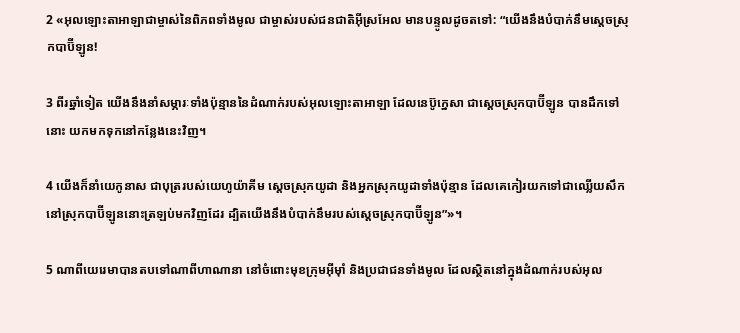2 «អុលឡោះ‌តាអាឡាជាម្ចាស់នៃពិភពទាំងមូល ជាម្ចាស់របស់ជន‌ជាតិអ៊ីស្រ‌អែល មានបន្ទូលដូចតទៅ: “យើងនឹងបំបាក់នឹមស្ដេចស្រុកបាប៊ី‌ឡូន!

3 ពីរឆ្នាំទៀត យើងនឹងនាំសម្ភារៈទាំងប៉ុន្មាននៃដំណាក់របស់អុលឡោះ‌តាអាឡា ដែលនេប៊ូ‌ក្នេសា ជាស្ដេចស្រុកបាប៊ី‌ឡូន បានដឹកទៅនោះ យកមកទុកនៅកន្លែងនេះវិញ។

4 យើងក៏នាំយេកូ‌នាស ជាបុត្ររបស់យេហូ‌យ៉ាគីម ស្ដេចស្រុកយូដា និងអ្នកស្រុកយូដាទាំងប៉ុន្មាន ដែលគេកៀរយកទៅជាឈ្លើយសឹកនៅស្រុកបាប៊ី‌ឡូននោះត្រឡប់មកវិញដែរ ដ្បិតយើងនឹងបំបាក់នឹមរបស់ស្ដេចស្រុកបាប៊ី‌ឡូន”»។

5 ណាពីយេរេមាបានតបទៅណាពីហាណា‌នា នៅចំពោះមុខក្រុមអ៊ីមុាំ និងប្រជា‌ជនទាំងមូល ដែលស្ថិតនៅក្នុងដំណាក់របស់អុល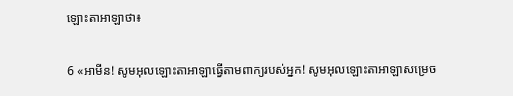ឡោះ‌តាអាឡាថា៖

6 «អាមីន! សូមអុលឡោះ‌តាអាឡាធ្វើតាមពាក្យរបស់អ្នក! សូមអុលឡោះ‌តាអាឡាសម្រេច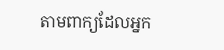តាមពាក្យដែលអ្នក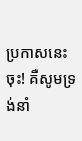ប្រកាសនេះចុះ! គឺសូមទ្រង់នាំ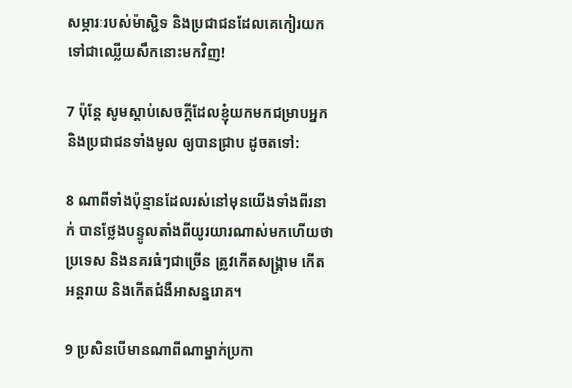សម្ភារៈរបស់ម៉ាស្ជិទ និងប្រជា‌ជនដែលគេកៀរយកទៅជាឈ្លើយសឹកនោះមកវិញ!

7 ប៉ុន្តែ សូមស្ដាប់សេចក្ដីដែលខ្ញុំយកមកជម្រាបអ្នក និងប្រជា‌ជនទាំងមូល ឲ្យបានជ្រាប ដូចតទៅ:

8 ណាពីទាំងប៉ុន្មានដែលរស់នៅមុនយើងទាំងពីរនាក់ បានថ្លែងបន្ទូលតាំងពីយូរ‌យារណាស់មកហើយថា ប្រទេស និងនគរធំៗជាច្រើន ត្រូវកើតសង្គ្រាម កើតអន្តរាយ និងកើតជំងឺអាសន្ន‌រោគ។

9 ប្រសិនបើមានណាពីណាម្នាក់ប្រកា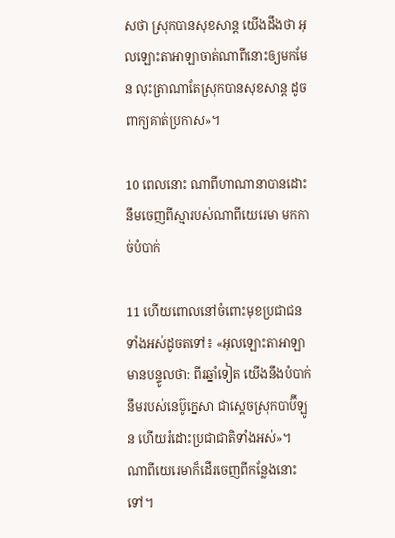សថា ស្រុកបានសុខ‌សាន្ត យើងដឹងថា អុលឡោះ‌តាអាឡាចាត់ណាពីនោះឲ្យមកមែន លុះត្រាណាតែស្រុកបានសុខ‌សាន្ត ដូចពាក្យគាត់ប្រកាស»។

10 ពេលនោះ ណាពីហាណា‌នាបានដោះនឹមចេញពីស្មារបស់ណាពីយេរេមា មកកាច់បំបាក់

11 ហើយពោលនៅចំពោះមុខប្រជា‌ជនទាំងអស់ដូចតទៅ៖ «អុលឡោះ‌តាអាឡាមានបន្ទូលថា: ពីរឆ្នាំទៀត យើងនឹងបំបាក់នឹមរបស់នេប៊ូ‌ក្នេសា ជាស្ដេចស្រុកបាប៊ី‌ឡូន ហើយរំដោះប្រជា‌ជាតិទាំងអស់»។ ណាពីយេរេមាក៏ដើរចេញពីកន្លែងនោះទៅ។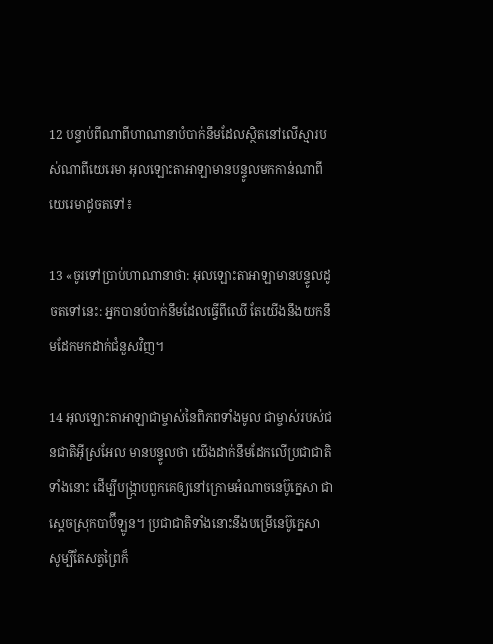12 បន្ទាប់ពីណាពីហាណា‌នាបំបាក់នឹមដែលស្ថិតនៅលើស្មារបស់ណាពីយេរេមា អុលឡោះ‌តាអាឡាមានបន្ទូលមកកាន់ណាពីយេរេមាដូចតទៅ៖

13 «ចូរទៅប្រាប់ហាណា‌នាថា: អុលឡោះ‌តាអាឡាមានបន្ទូលដូចតទៅនេះ: អ្នកបានបំបាក់នឹមដែលធ្វើពីឈើ តែយើងនឹងយកនឹមដែកមកដាក់ជំនួសវិញ។

14 អុលឡោះ‌តាអាឡាជាម្ចាស់នៃពិភពទាំងមូល ជាម្ចាស់របស់ជន‌ជាតិអ៊ីស្រ‌អែល មានបន្ទូលថា យើងដាក់នឹមដែកលើប្រជា‌ជាតិទាំងនោះ ដើម្បីបង្ក្រាបពួកគេឲ្យនៅក្រោមអំណាចនេប៊ូ‌ក្នេសា ជាស្ដេចស្រុកបាប៊ី‌ឡូន។ ប្រជា‌ជាតិទាំងនោះនឹងបម្រើនេប៊ូ‌ក្នេសា សូម្បីតែសត្វព្រៃក៏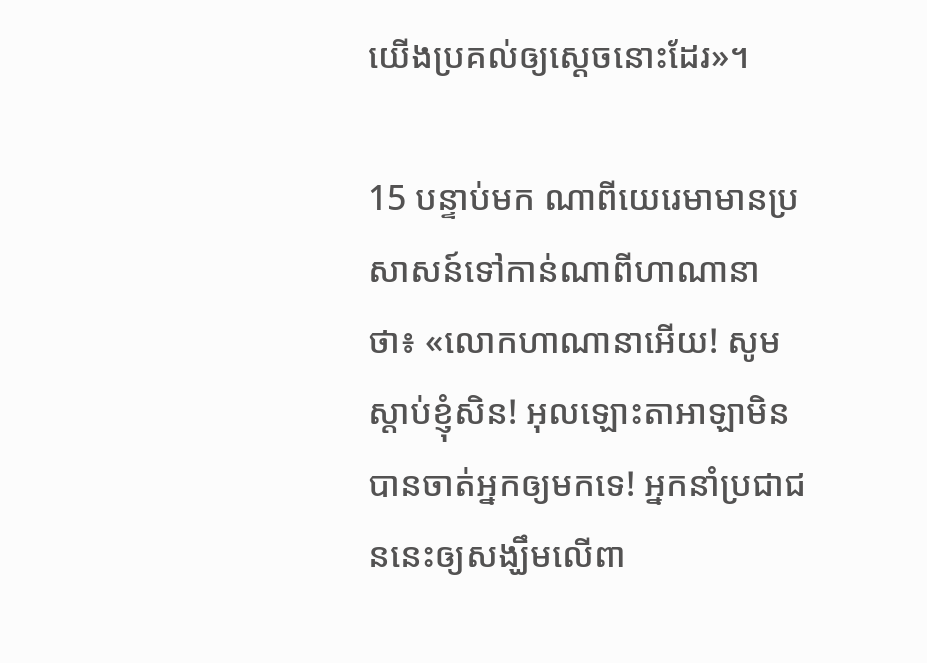យើងប្រគល់ឲ្យស្ដេចនោះដែរ»។

15 បន្ទាប់មក ណាពីយេរេមាមានប្រសាសន៍ទៅកាន់ណាពីហាណា‌នាថា៖ «លោកហាណា‌នាអើយ! សូមស្ដាប់ខ្ញុំសិន! អុលឡោះ‌តាអាឡាមិនបានចាត់អ្នកឲ្យមកទេ! អ្នកនាំប្រជា‌ជននេះឲ្យសង្ឃឹមលើពា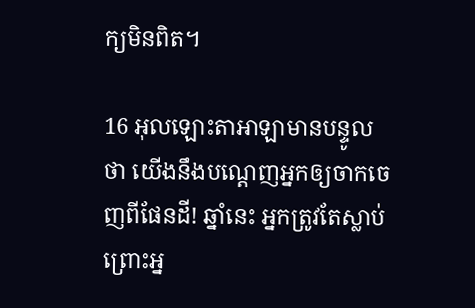ក្យមិនពិត។

16 អុលឡោះ‌តាអាឡាមានបន្ទូលថា យើងនឹងបណ្ដេញអ្នកឲ្យចាកចេញពីផែនដី! ឆ្នាំនេះ អ្នកត្រូវតែស្លាប់ ព្រោះអ្ន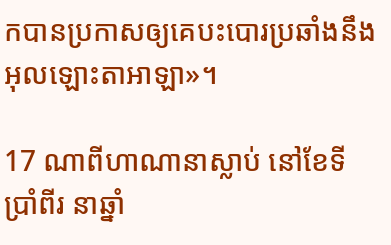កបានប្រកាសឲ្យគេបះ‌បោរប្រឆាំងនឹងអុលឡោះ‌តាអាឡា»។

17 ណាពីហាណា‌នាស្លាប់ នៅខែទីប្រាំ‌ពីរ នាឆ្នាំ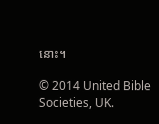នោះ។

© 2014 United Bible Societies, UK.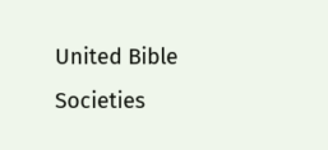United Bible Societies